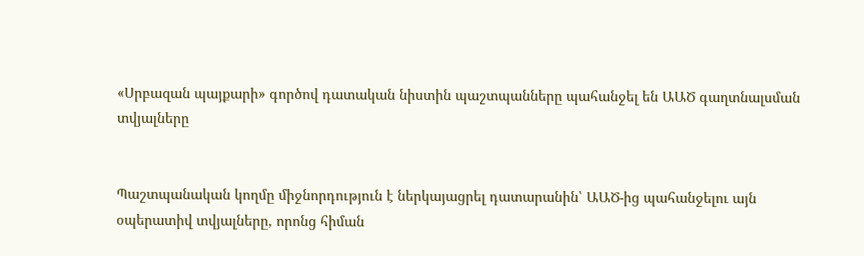«Սրբազան պայքարի» գործով դատական նիստին պաշտպանները պահանջել են ԱԱԾ գաղտնալսման տվյալները


Պաշտպանական կողմը միջնորդություն է ներկայացրել դատարանին՝ ԱԱԾ-ից պահանջելու այն օպերատիվ տվյալները, որոնց հիման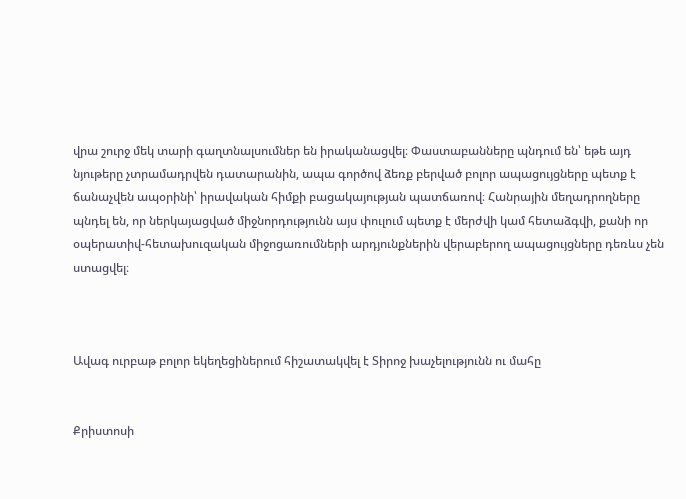վրա շուրջ մեկ տարի գաղտնալսումներ են իրականացվել։ Փաստաբանները պնդում են՝ եթե այդ նյութերը չտրամադրվեն դատարանին, ապա գործով ձեռք բերված բոլոր ապացույցները պետք է ճանաչվեն ապօրինի՝ իրավական հիմքի բացակայության պատճառով։ Հանրային մեղադրողները պնդել են, որ ներկայացված միջնորդությունն այս փուլում պետք է մերժվի կամ հետաձգվի, քանի որ օպերատիվ-հետախուզական միջոցառումների արդյունքներին վերաբերող ապացույցները դեռևս չեն ստացվել։



Ավագ ուրբաթ բոլոր եկեղեցիներում հիշատակվել է Տիրոջ խաչելությունն ու մահը


Քրիստոսի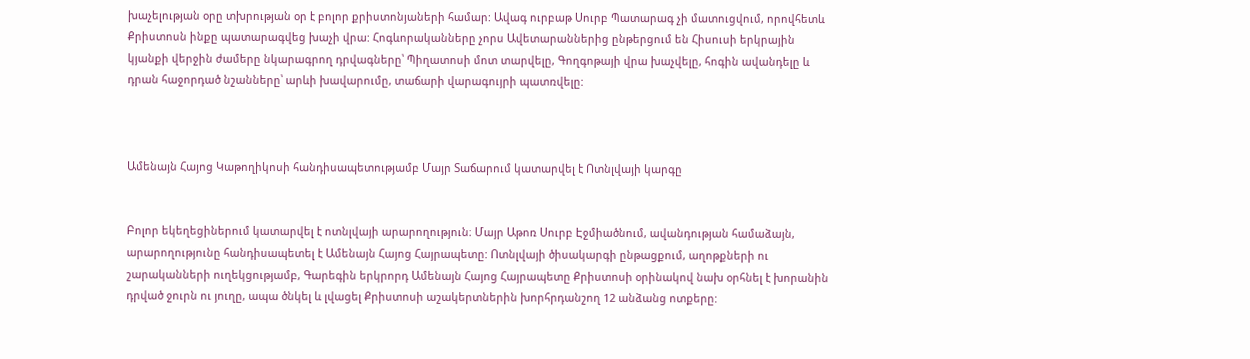խաչելության օրը տխրության օր է բոլոր քրիստոնյաների համար: Ավագ ուրբաթ Սուրբ Պատարագ չի մատուցվում, որովհետև Քրիստոսն ինքը պատարագվեց խաչի վրա: Հոգևորականները չորս Ավետարաններից ընթերցում են Հիսուսի երկրային կյանքի վերջին ժամերը նկարագրող դրվագները՝ Պիղատոսի մոտ տարվելը, Գողգոթայի վրա խաչվելը, հոգին ավանդելը և դրան հաջորդած նշանները՝ արևի խավարումը, տաճարի վարագույրի պատռվելը:



Ամենայն Հայոց Կաթողիկոսի հանդիսապետությամբ Մայր Տաճարում կատարվել է Ոտնլվայի կարգը


Բոլոր եկեղեցիներում կատարվել է ոտնլվայի արարողություն։ Մայր Աթոռ Սուրբ Էջմիածնում, ավանդության համաձայն, արարողությունը հանդիսապետել է Ամենայն Հայոց Հայրապետը: Ոտնլվայի ծիսակարգի ընթացքում, աղոթքների ու շարականների ուղեկցությամբ, Գարեգին երկրորդ Ամենայն Հայոց Հայրապետը Քրիստոսի օրինակով նախ օրհնել է խորանին դրված ջուրն ու յուղը, ապա ծնկել և լվացել Քրիստոսի աշակերտներին խորհրդանշող 12 անձանց ոտքերը: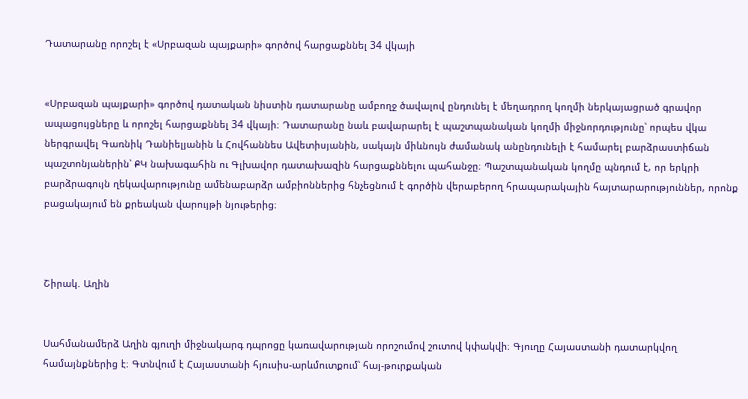Դատարանը որոշել է «Սրբազան պայքարի» գործով հարցաքննել 34 վկայի


«Սրբազան պայքարի» գործով դատական նիստին դատարանը ամբողջ ծավալով ընդունել է մեղադրող կողմի ներկայացրած գրավոր ապացույցները և որոշել հարցաքննել 34 վկայի։ Դատարանը նաև բավարարել է պաշտպանական կողմի միջնորդությունը՝ որպես վկա ներգրավել Գառնիկ Դանիելյանին և Հովհաննես Ավետիսյանին, սակայն միևնույն ժամանակ անընդունելի է համարել բարձրաստիճան պաշտոնյաներին՝ ՔԿ նախագահին ու Գլխավոր դատախազին հարցաքննելու պահանջը։ Պաշտպանական կողմը պնդում է, որ երկրի բարձրագույն ղեկավարությունը ամենաբարձր ամբիոններից հնչեցնում է գործին վերաբերող հրապարակային հայտարարություններ, որոնք բացակայում են քրեական վարույթի նյութերից։



Շիրակ. Աղին


Սահմանամերձ Աղին գյուղի միջնակարգ դպրոցը կառավարության որոշումով շուտով կփակվի։ Գյուղը Հայաստանի դատարկվող համայնքներից է։ Գտնվում է Հայաստանի հյուսիս-արևմուտքում՝ հայ-թուրքական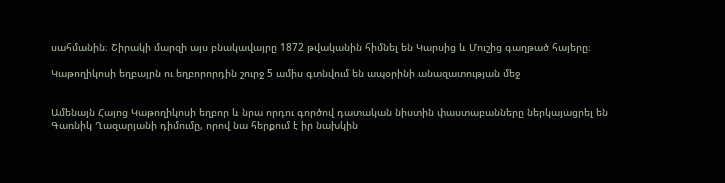սահմանին։ Շիրակի մարզի այս բնակավայրը 1872 թվականին հիմնել են Կարսից և Մուշից գաղթած հայերը։

Կաթողիկոսի եղբայրն ու եղբորորդին շուրջ 5 ամիս գտնվում են ապօրինի անազատության մեջ


Ամենայն Հայոց Կաթողիկոսի եղբոր և նրա որդու գործով դատական նիստին փաստաբանները ներկայացրել են Գառնիկ Ղազարյանի դիմումը, որով նա հերքում է իր նախկին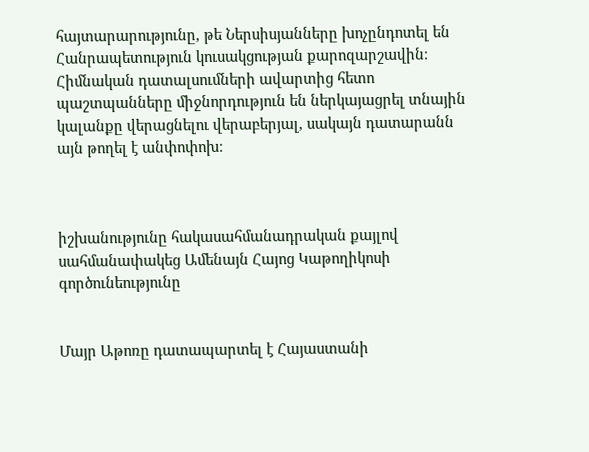հայտարարությունը, թե Ներսիսյանները խոչընդոտել են Հանրապետություն կուսակցության քարոզարշավին։ Հիմնական դատալսումների ավարտից հետո պաշտպանները միջնորդություն են ներկայացրել տնային կալանքը վերացնելու վերաբերյալ, սակայն դատարանն այն թողել է անփոփոխ։



իշխանությունը հակասահմանադրական քայլով սահմանափակեց Ամենայն Հայոց Կաթողիկոսի գործունեությունը


Մայր Աթոռը դատապարտել է Հայաստանի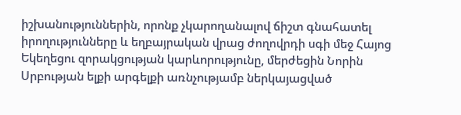իշխանություններին, որոնք չկարողանալով ճիշտ գնահատել իրողությունները և եղբայրական վրաց ժողովրդի սգի մեջ Հայոց Եկեղեցու զորակցության կարևորությունը, մերժեցին Նորին Սրբության ելքի արգելքի առնչությամբ ներկայացված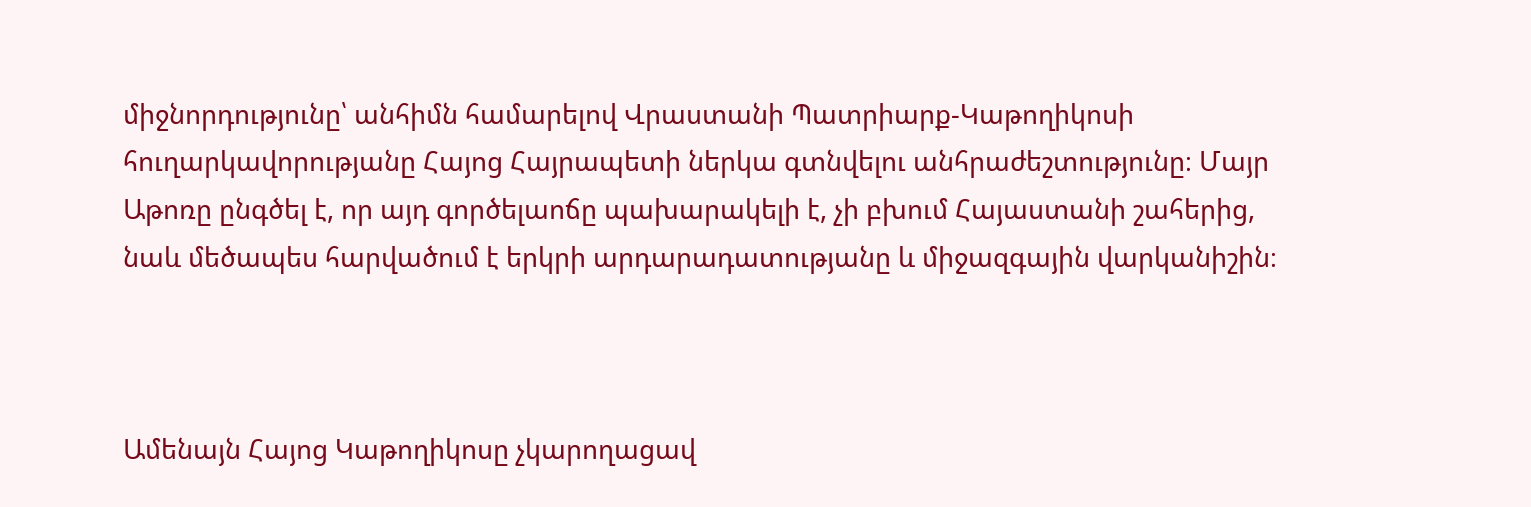միջնորդությունը՝ անհիմն համարելով Վրաստանի Պատրիարք-Կաթողիկոսի հուղարկավորությանը Հայոց Հայրապետի ներկա գտնվելու անհրաժեշտությունը։ Մայր Աթոռը ընգծել է, որ այդ գործելաոճը պախարակելի է, չի բխում Հայաստանի շահերից, նաև մեծապես հարվածում է երկրի արդարադատությանը և միջազգային վարկանիշին։



Ամենայն Հայոց Կաթողիկոսը չկարողացավ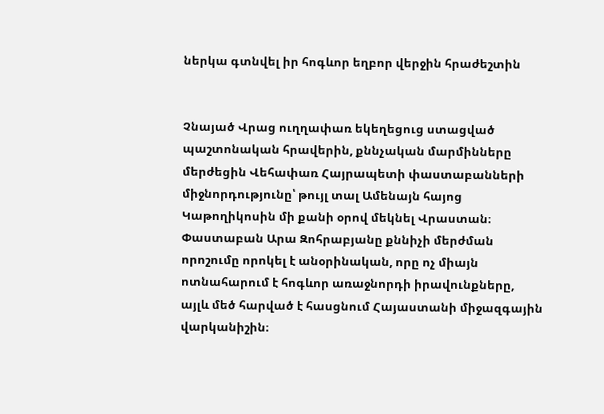ներկա գտնվել իր հոգևոր եղբոր վերջին հրաժեշտին


Չնայած Վրաց ուղղափառ եկեղեցուց ստացված պաշտոնական հրավերին, քննչական մարմինները մերժեցին Վեհափառ Հայրապետի փաստաբանների միջնորդությունը՝ թույլ տալ Ամենայն հայոց Կաթողիկոսին մի քանի օրով մեկնել Վրաստան։ Փաստաբան Արա Զոհրաբյանը քննիչի մերժման որոշումը որոկել է անօրինական, որը ոչ միայն ոտնահարում է հոգևոր առաջնորդի իրավունքները, այլև մեծ հարված է հասցնում Հայաստանի միջազգային վարկանիշին։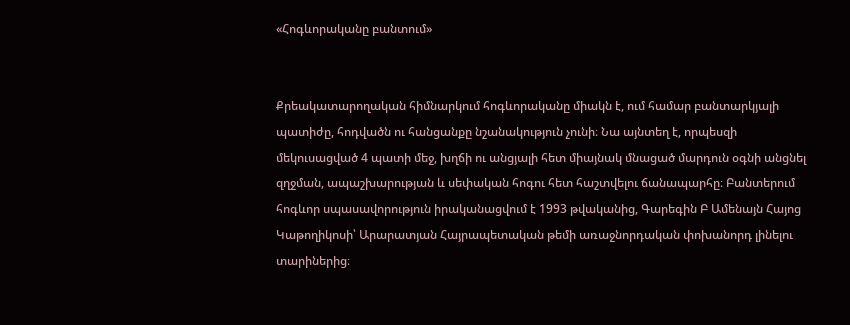«Հոգևորականը բանտում»


Քրեակատարողական հիմնարկում հոգևորականը միակն է, ում համար բանտարկյալի պատիժը, հոդվածն ու հանցանքը նշանակություն չունի։ Նա այնտեղ է, որպեսզի մեկուսացված 4 պատի մեջ, խղճի ու անցյալի հետ միայնակ մնացած մարդուն օգնի անցնել զղջման, ապաշխարության և սեփական հոգու հետ հաշտվելու ճանապարհը։ Բանտերում հոգևոր սպասավորություն իրականացվում է 1993 թվականից, Գարեգին Բ Ամենայն Հայոց Կաթողիկոսի՝ Արարատյան Հայրապետական թեմի առաջնորդական փոխանորդ լինելու տարիներից։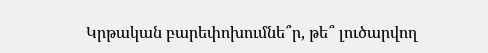Կրթական բարեփոխումնե՞ր, թե՞ լուծարվող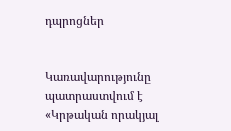դպրոցներ


Կառավարությունը պատրաստվում է «Կրթական որակյալ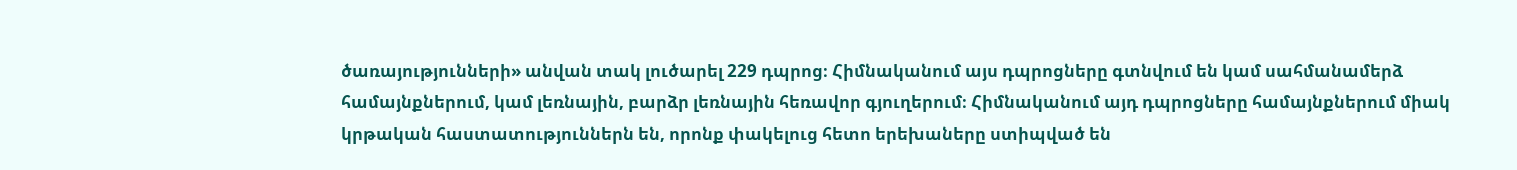ծառայությունների» անվան տակ լուծարել 229 դպրոց։ Հիմնականում այս դպրոցները գտնվում են կամ սահմանամերձ համայնքներում, կամ լեռնային, բարձր լեռնային հեռավոր գյուղերում։ Հիմնականում այդ դպրոցները համայնքներում միակ կրթական հաստատություններն են, որոնք փակելուց հետո երեխաները ստիպված են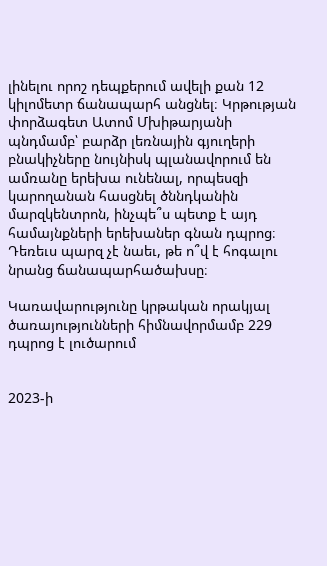լինելու որոշ դեպքերում ավելի քան 12 կիլոմետր ճանապարհ անցնել։ Կրթության փորձագետ Ատոմ Մխիթարյանի պնդմամբ՝ բարձր լեռնային գյուղերի բնակիչները նույնիսկ պլանավորում են ամռանը երեխա ունենալ, որպեսզի կարողանան հասցնել ծննդկանին մարզկենտրոն, ինչպե՞ս պետք է այդ համայնքների երեխաներ գնան դպրոց։ Դեռեւս պարզ չէ նաեւ, թե ո՞վ է հոգալու նրանց ճանապարհածախսը։

Կառավարությունը կրթական որակյալ ծառայությունների հիմնավորմամբ 229 դպրոց է լուծարում


2023-ի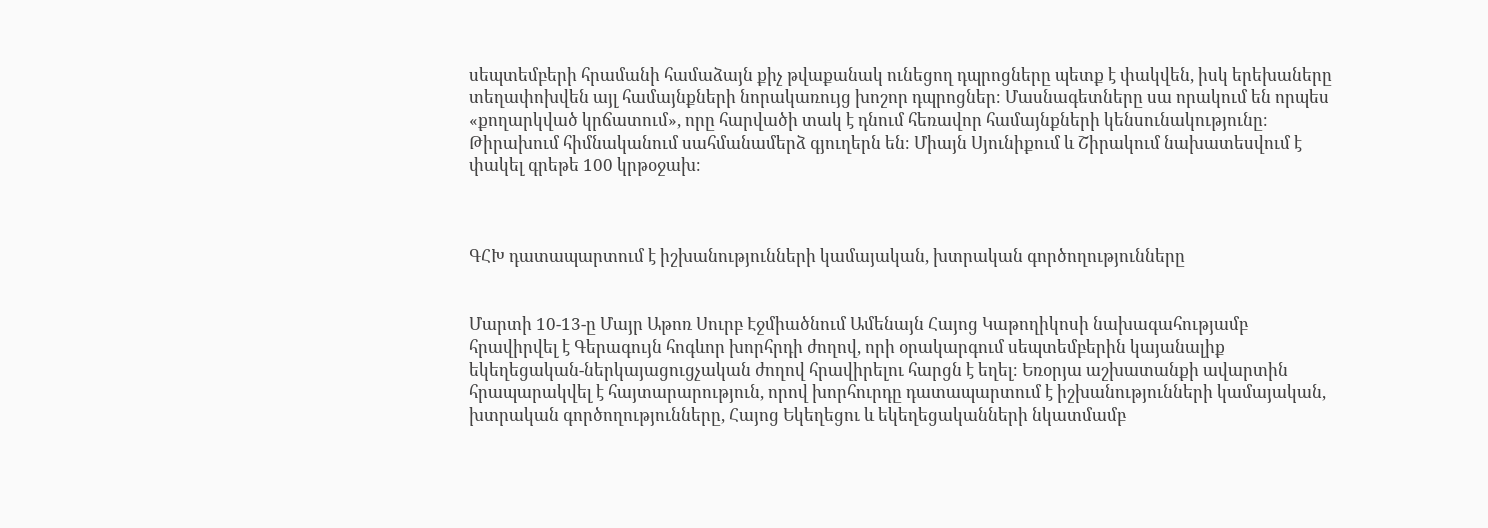սեպտեմբերի հրամանի համաձայն քիչ թվաքանակ ունեցող դպրոցները պետք է փակվեն, իսկ երեխաները տեղափոխվեն այլ համայնքների նորակառույց խոշոր դպրոցներ։ Մասնագետները սա որակում են որպես «քողարկված կրճատում», որը հարվածի տակ է դնում հեռավոր համայնքների կենսունակությունը։ Թիրախում հիմնականում սահմանամերձ գյուղերն են։ Միայն Սյունիքում և Շիրակում նախատեսվում է փակել գրեթե 100 կրթօջախ։



ԳՀԽ դատապարտում է իշխանությունների կամայական, խտրական գործողությունները


Մարտի 10-13-ը Մայր Աթոռ Սուրբ Էջմիածնում Ամենայն Հայոց Կաթողիկոսի նախագահությամբ հրավիրվել է Գերագույն հոգևոր խորհրդի ժողով, որի օրակարգում սեպտեմբերին կայանալիք եկեղեցական-ներկայացուցչական ժողով հրավիրելու հարցն է եղել։ Եռօրյա աշխատանքի ավարտին հրապարակվել է հայտարարություն, որով խորհուրդը դատապարտում է իշխանությունների կամայական, խտրական գործողությունները, Հայոց Եկեղեցու և եկեղեցականների նկատմամբ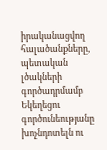իրականացվող հալածանքները, պետական լծակների գործադրմամբ Եկեղեցու գործունեությանը խոչնդոտելն ու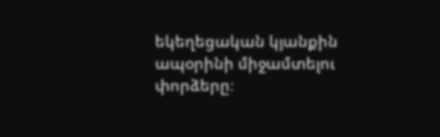եկեղեցական կյանքին ապօրինի միջամտելու փորձերը։